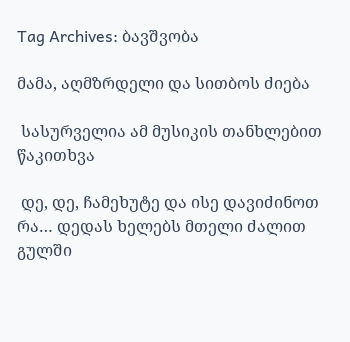Tag Archives: ბავშვობა

მამა, აღმზრდელი და სითბოს ძიება

 სასურველია ამ მუსიკის თანხლებით წაკითხვა

 დე, დე, ჩამეხუტე და ისე დავიძინოთ რა… დედას ხელებს მთელი ძალით გულში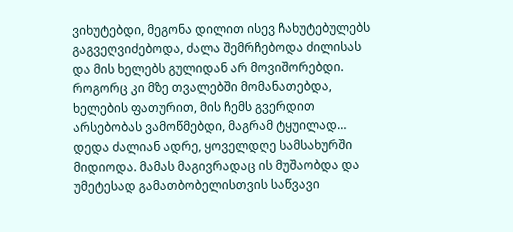ვიხუტებდი, მეგონა დილით ისევ ჩახუტებულებს გაგვეღვიძებოდა, ძალა შემრჩებოდა ძილისას და მის ხელებს გულიდან არ მოვიშორებდი. როგორც კი მზე თვალებში მომანათებდა, ხელების ფათურით, მის ჩემს გვერდით არსებობას ვამოწმებდი, მაგრამ ტყუილად… დედა ძალიან ადრე, ყოველდღე სამსახურში მიდიოდა. მამას მაგივრადაც ის მუშაობდა და უმეტესად გამათბობელისთვის საწვავი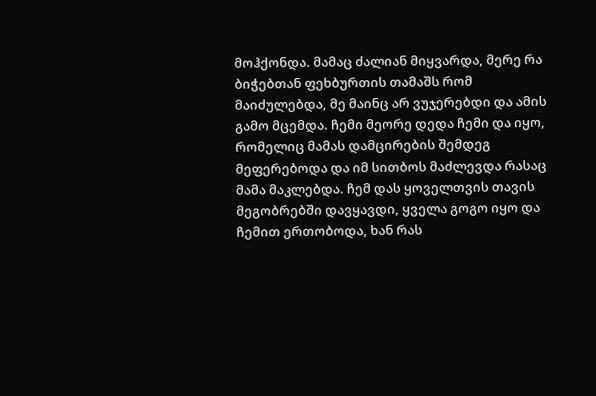მოჰქონდა. მამაც ძალიან მიყვარდა, მერე რა ბიჭებთან ფეხბურთის თამაშს რომ  მაიძულებდა, მე მაინც არ ვუჯერებდი და ამის გამო მცემდა. ჩემი მეორე დედა ჩემი და იყო, რომელიც მამას დამცირების შემდეგ მეფერებოდა და იმ სითბოს მაძლევდა რასაც მამა მაკლებდა. ჩემ დას ყოველთვის თავის მეგობრებში დავყავდი, ყველა გოგო იყო და ჩემით ერთობოდა, ხან რას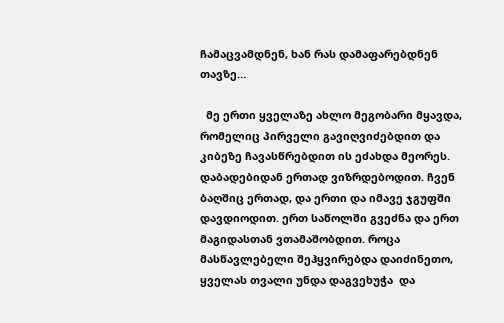ჩამაცვამდნენ, ხან რას დამაფარებდნენ თავზე…

  მე ერთი ყველაზე ახლო მეგობარი მყავდა, რომელიც პირველი გავიღვიძებდით და კიბეზე ჩავასწრებდით ის ეძახდა მეორეს. დაბადებიდან ერთად ვიზრდებოდით. ჩვენ ბაღშიც ერთად, და ერთი და იმავე ჯგუფში დავდიოდით. ერთ საწოლში გვეძნა და ერთ მაგიდასთან ვთამაშობდით. როცა მასწავლებელი შეჰყვირებდა დაიძინეთო, ყველას თვალი უნდა დაგვეხუჭა  და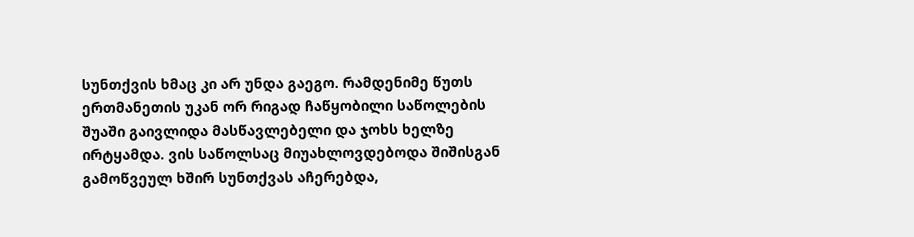სუნთქვის ხმაც კი არ უნდა გაეგო. რამდენიმე წუთს ერთმანეთის უკან ორ რიგად ჩაწყობილი საწოლების შუაში გაივლიდა მასწავლებელი და ჯოხს ხელზე ირტყამდა. ვის საწოლსაც მიუახლოვდებოდა შიშისგან გამოწვეულ ხშირ სუნთქვას აჩერებდა,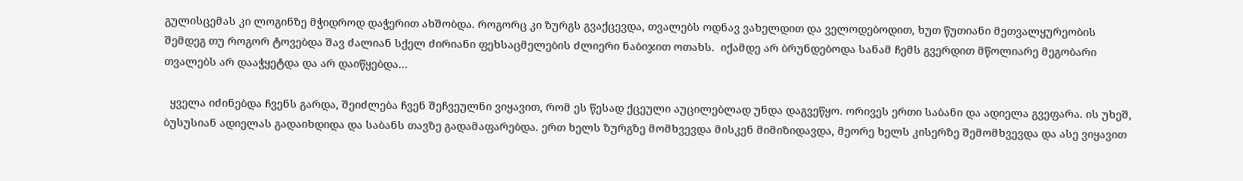გულისცემას კი ლოგინზე მჭიდროდ დაჭერით ახშობდა. როგორც კი ზურგს გვაქცევდა, თვალებს ოდნავ ვახელდით და ველოდებოდით, ხუთ წუთიანი მეთვალყურეობის შემდეგ თუ როგორ ტოვებდა შავ ძალიან სქელ ძირიანი ფეხსაცმელების ძლიერი ნაბიჯით ოთახს.  იქამდე არ ბრუნდებოდა სანამ ჩემს გვერდით მწოლიარე მეგობარი თვალებს არ დააჭყეტდა და არ დაიწყებდა…

  ყველა იძინებდა ჩვენს გარდა, შეიძლება ჩვენ შეჩვეულნი ვიყავით, რომ ეს წესად ქცეული აუცილებლად უნდა დაგვეწყო. ორივეს ერთი საბანი და ადიელა გვეფარა. ის უხეშ, ბუსუსიან ადიელას გადაიხდიდა და საბანს თავზე გადამაფარებდა. ერთ ხელს ზურგზე მომხვევდა მისკენ მიმიზიდავდა, მეორე ხელს კისერზე შემომხვევდა და ასე ვიყავით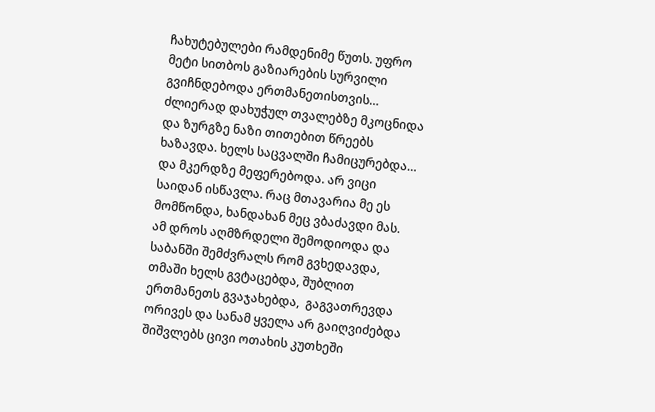ჩახუტებულები რამდენიმე წუთს. უფრო მეტი სითბოს გაზიარების სურვილი გვიჩნდებოდა ერთმანეთისთვის… ძლიერად დახუჭულ თვალებზე მკოცნიდა და ზურგზე ნაზი თითებით წრეებს ხაზავდა. ხელს საცვალში ჩამიცურებდა… და მკერდზე მეფერებოდა. არ ვიცი საიდან ისწავლა. რაც მთავარია მე ეს მომწონდა, ხანდახან მეც ვბაძავდი მას. ამ დროს აღმზრდელი შემოდიოდა და საბანში შემძვრალს რომ გვხედავდა, თმაში ხელს გვტაცებდა, შუბლით ერთმანეთს გვაჯახებდა,  გაგვათრევდა ორივეს და სანამ ყველა არ გაიღვიძებდა შიშვლებს ცივი ოთახის კუთხეში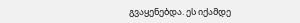გვაყენებდა. ეს იქამდე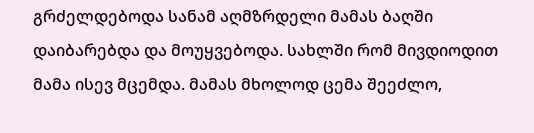გრძელდებოდა სანამ აღმზრდელი მამას ბაღში დაიბარებდა და მოუყვებოდა. სახლში რომ მივდიოდით მამა ისევ მცემდა. მამას მხოლოდ ცემა შეეძლო,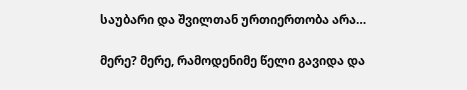საუბარი და შვილთან ურთიერთობა არა…

მერე? მერე, რამოდენიმე წელი გავიდა და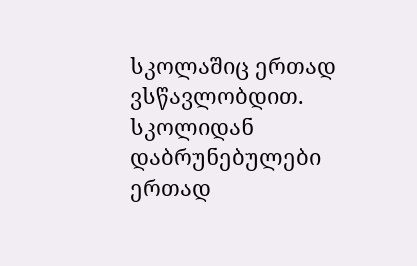სკოლაშიც ერთად ვსწავლობდით. სკოლიდან დაბრუნებულები ერთად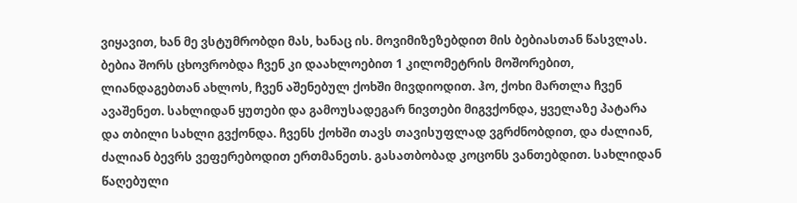ვიყავით, ხან მე ვსტუმრობდი მას, ხანაც ის. მოვიმიზეზებდით მის ბებიასთან წასვლას. ბებია შორს ცხოვრობდა ჩვენ კი დაახლოებით 1 კილომეტრის მოშორებით, ლიანდაგებთან ახლოს, ჩვენ აშენებულ ქოხში მივდიოდით. ჰო, ქოხი მართლა ჩვენ ავაშენეთ. სახლიდან ყუთები და გამოუსადეგარ ნივთები მიგვქონდა, ყველაზე პატარა და თბილი სახლი გვქონდა. ჩვენს ქოხში თავს თავისუფლად ვგრძნობდით, და ძალიან, ძალიან ბევრს ვეფერებოდით ერთმანეთს. გასათბობად კოცონს ვანთებდით. სახლიდან წაღებული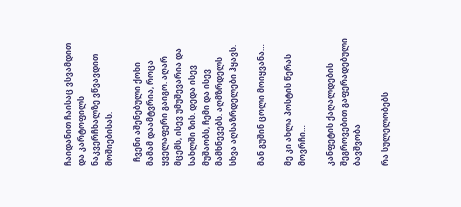ჩაიდანით ჩაისაც ვსვამდით და კარტოფილს ნაკვერჩხალზე ვწვავდით მოშიებისას.

  ჩვენი აშენებული ქოხი მამამ დაამტვრია, როცა ყველაფერი გაიგო. აღარ მცემს, ისევ უმუშევარია და სახლში ზის. დედა ისევ მუშაობს, ჩემი და ისევ მამხნევებს. აღმზრდელს სხვა აღსაზრდელები ჰყავს.

მან გუშინ ცოლი მოიყვანა…

მე კი ახლა პოსტის წერას მოვრჩი…

კანფეტის ქაღალდების შეგროვებით გაფერადებული ბავშვობა

რა სულელობებს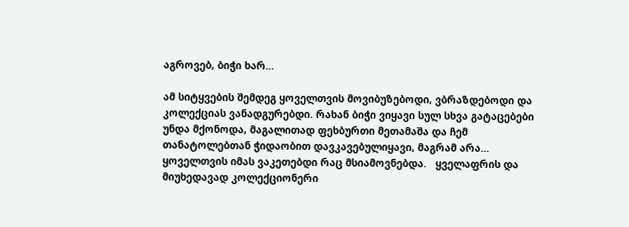აგროვებ, ბიჭი ხარ…

ამ სიტყვების შემდეგ ყოველთვის მოვიბუზებოდი, ვბრაზდებოდი და კოლექციას ვანადგურებდი. რახან ბიჭი ვიყავი სულ სხვა გატაცებები უნდა მქონოდა, მაგალითად ფეხბურთი მეთამაშა და ჩემ თანატოლებთან ჭიდაობით დავკავებულიყავი, მაგრამ არა… ყოველთვის იმას ვაკეთებდი რაც მსიამოვნებდა.   ყველაფრის და მიუხედავად კოლექციონერი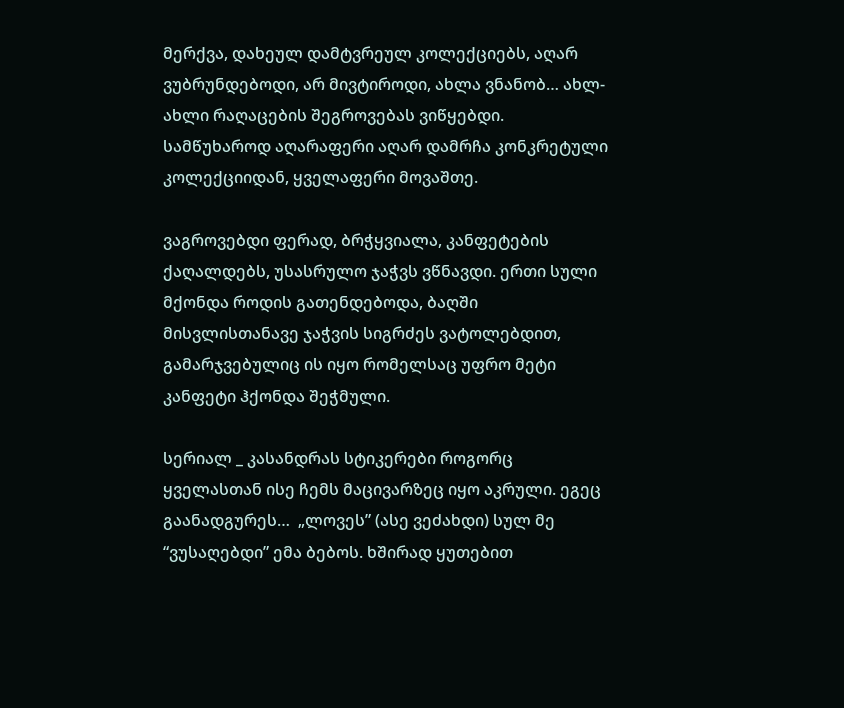მერქვა, დახეულ დამტვრეულ კოლექციებს, აღარ ვუბრუნდებოდი, არ მივტიროდი, ახლა ვნანობ… ახლ-ახლი რაღაცების შეგროვებას ვიწყებდი. სამწუხაროდ აღარაფერი აღარ დამრჩა კონკრეტული კოლექციიდან, ყველაფერი მოვაშთე.

ვაგროვებდი ფერად, ბრჭყვიალა, კანფეტების ქაღალდებს, უსასრულო ჯაჭვს ვწნავდი. ერთი სული მქონდა როდის გათენდებოდა, ბაღში მისვლისთანავე ჯაჭვის სიგრძეს ვატოლებდით, გამარჯვებულიც ის იყო რომელსაც უფრო მეტი კანფეტი ჰქონდა შეჭმული.

სერიალ _ კასანდრას სტიკერები როგორც ყველასთან ისე ჩემს მაცივარზეც იყო აკრული. ეგეც გაანადგურეს…  „ლოვეს” (ასე ვეძახდი) სულ მე “ვუსაღებდი” ემა ბებოს. ხშირად ყუთებით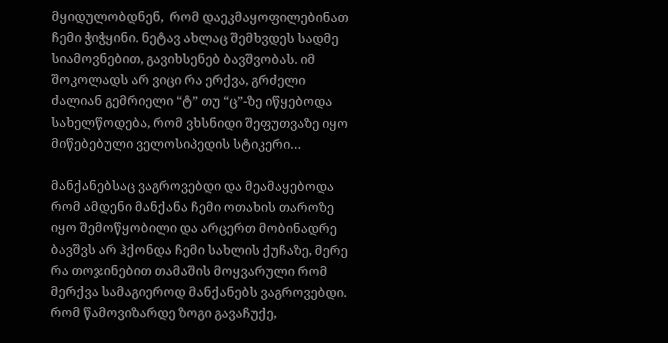მყიდულობდნენ,  რომ დაეკმაყოფილებინათ ჩემი ჭიჭყინი. ნეტავ ახლაც შემხვდეს სადმე სიამოვნებით, გავიხსენებ ბავშვობას. იმ შოკოლადს არ ვიცი რა ერქვა, გრძელი ძალიან გემრიელი “ტ” თუ “ც”-ზე იწყებოდა სახელწოდება, რომ ვხსნიდი შეფუთვაზე იყო მიწებებული ველოსიპედის სტიკერი…

მანქანებსაც ვაგროვებდი და მეამაყებოდა რომ ამდენი მანქანა ჩემი ოთახის თაროზე იყო შემოწყობილი და არცერთ მობინადრე ბავშვს არ ჰქონდა ჩემი სახლის ქუჩაზე, მერე რა თოჯინებით თამაშის მოყვარული რომ მერქვა სამაგიეროდ მანქანებს ვაგროვებდი. რომ წამოვიზარდე ზოგი გავაჩუქე,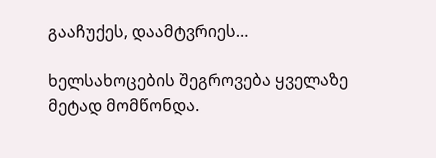გააჩუქეს, დაამტვრიეს…

ხელსახოცების შეგროვება ყველაზე მეტად მომწონდა.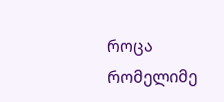როცა რომელიმე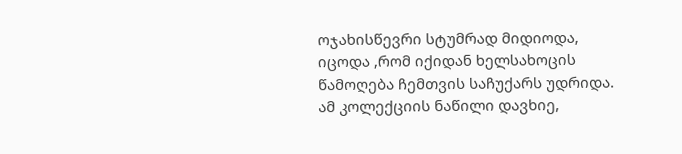ოჯახისწევრი სტუმრად მიდიოდა, იცოდა ,რომ იქიდან ხელსახოცის წამოღება ჩემთვის საჩუქარს უდრიდა. ამ კოლექციის ნაწილი დავხიე,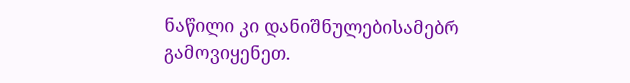ნაწილი კი დანიშნულებისამებრ გამოვიყენეთ.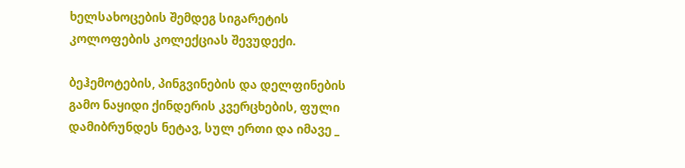ხელსახოცების შემდეგ სიგარეტის კოლოფების კოლექციას შევუდექი.

ბეჰემოტების, პინგვინების და დელფინების გამო ნაყიდი ქინდერის კვერცხების, ფული დამიბრუნდეს ნეტავ, სულ ერთი და იმავე _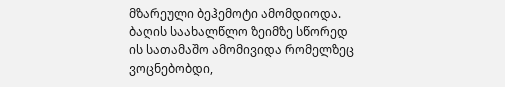მზარეული ბეჰემოტი ამომდიოდა. ბაღის საახალწლო ზეიმზე სწორედ ის სათამაშო ამომივიდა რომელზეც ვოცნებობდი,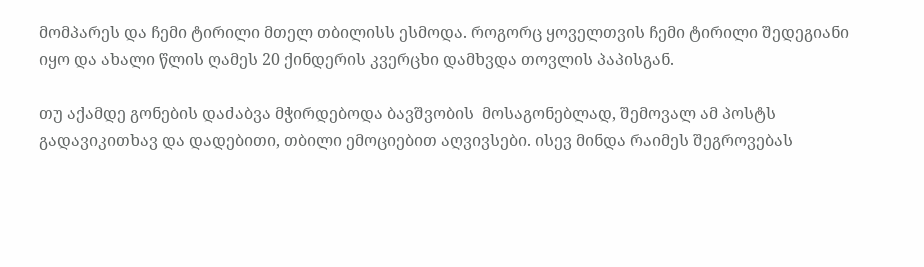მომპარეს და ჩემი ტირილი მთელ თბილისს ესმოდა. როგორც ყოველთვის ჩემი ტირილი შედეგიანი იყო და ახალი წლის ღამეს 20 ქინდერის კვერცხი დამხვდა თოვლის პაპისგან.

თუ აქამდე გონების დაძაბვა მჭირდებოდა ბავშვობის  მოსაგონებლად, შემოვალ ამ პოსტს გადავიკითხავ და დადებითი, თბილი ემოციებით აღვივსები. ისევ მინდა რაიმეს შეგროვებას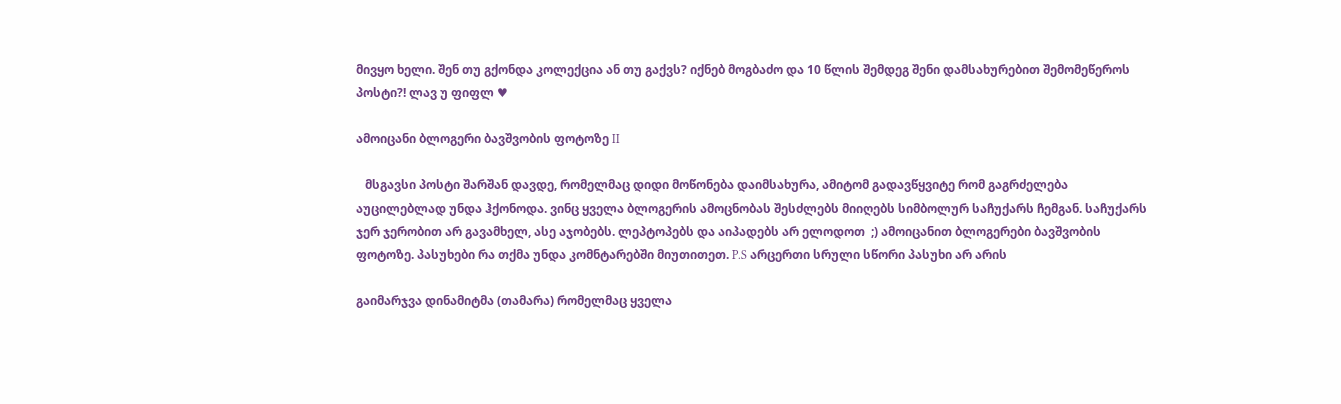მივყო ხელი. შენ თუ გქონდა კოლექცია ან თუ გაქვს? იქნებ მოგბაძო და 10 წლის შემდეგ შენი დამსახურებით შემომეწეროს პოსტი?! ლავ უ ფიფლ ♥

ამოიცანი ბლოგერი ბავშვობის ფოტოზე II

   მსგავსი პოსტი შარშან დავდე, რომელმაც დიდი მოწონება დაიმსახურა, ამიტომ გადავწყვიტე რომ გაგრძელება აუცილებლად უნდა ჰქონოდა. ვინც ყველა ბლოგერის ამოცნობას შესძლებს მიიღებს სიმბოლურ საჩუქარს ჩემგან. საჩუქარს ჯერ ჯერობით არ გავამხელ, ასე აჯობებს. ლეპტოპებს და აიპადებს არ ელოდოთ  ;) ამოიცანით ბლოგერები ბავშვობის ფოტოზე. პასუხები რა თქმა უნდა კომნტარებში მიუთითეთ. P.S არცერთი სრული სწორი პასუხი არ არის

გაიმარჯვა დინამიტმა (თამარა) რომელმაც ყველა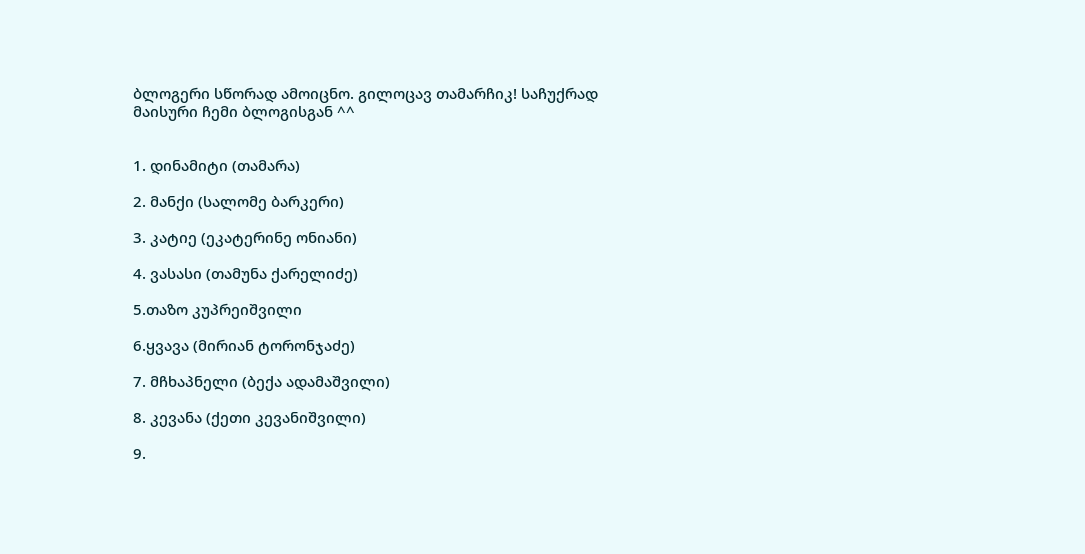ბლოგერი სწორად ამოიცნო. გილოცავ თამარჩიკ! საჩუქრად მაისური ჩემი ბლოგისგან ^^


1. დინამიტი (თამარა)

2. მანქი (სალომე ბარკერი)

3. კატიე (ეკატერინე ონიანი)

4. ვასასი (თამუნა ქარელიძე)

5.თაზო კუპრეიშვილი

6.ყვავა (მირიან ტორონჯაძე)

7. მჩხაპნელი (ბექა ადამაშვილი)

8. კევანა (ქეთი კევანიშვილი)

9.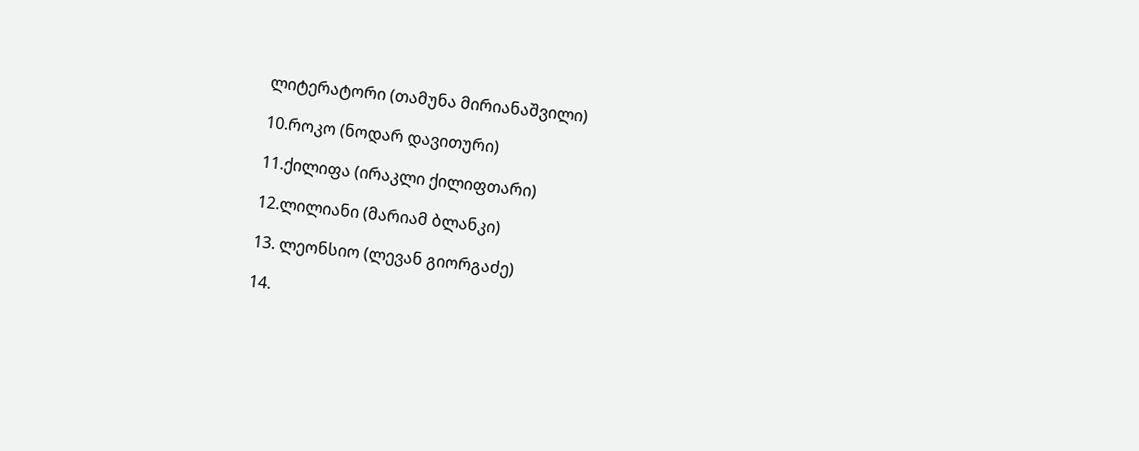ლიტერატორი (თამუნა მირიანაშვილი)

10.როკო (ნოდარ დავითური)

11.ქილიფა (ირაკლი ქილიფთარი)

12.ლილიანი (მარიამ ბლანკი)

13. ლეონსიო (ლევან გიორგაძე)

14.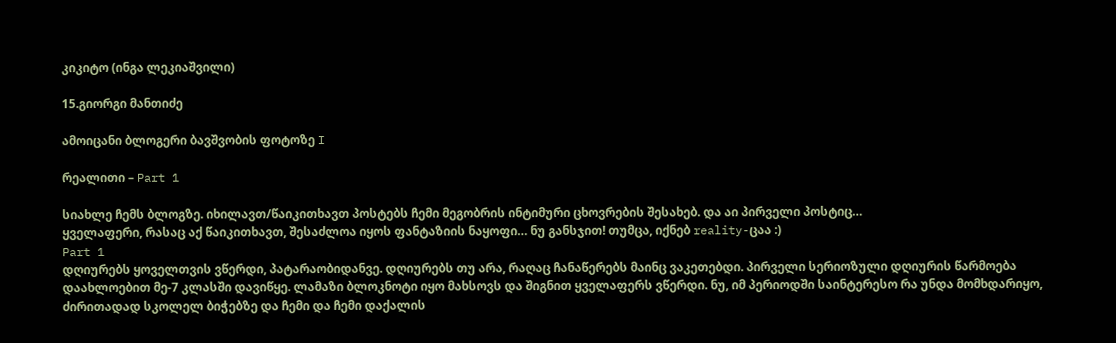კიკიტო (ინგა ლეკიაშვილი)

15.გიორგი მანთიძე

ამოიცანი ბლოგერი ბავშვობის ფოტოზე I

რეალითი – Part 1

სიახლე ჩემს ბლოგზე. იხილავთ/წაიკითხავთ პოსტებს ჩემი მეგობრის ინტიმური ცხოვრების შესახებ. და აი პირველი პოსტიც…
ყველაფერი, რასაც აქ წაიკითხავთ, შესაძლოა იყოს ფანტაზიის ნაყოფი… ნუ განსჯით! თუმცა, იქნებ reality-ცაა :)
Part 1
დღიურებს ყოველთვის ვწერდი, პატარაობიდანვე. დღიურებს თუ არა, რაღაც ჩანაწერებს მაინც ვაკეთებდი. პირველი სერიოზული დღიურის წარმოება დაახლოებით მე-7 კლასში დავიწყე. ლამაზი ბლოკნოტი იყო მახსოვს და შიგნით ყველაფერს ვწერდი. ნუ, იმ პერიოდში საინტერესო რა უნდა მომხდარიყო, ძირითადად სკოლელ ბიჭებზე და ჩემი და ჩემი დაქალის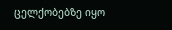ცელქობებზე იყო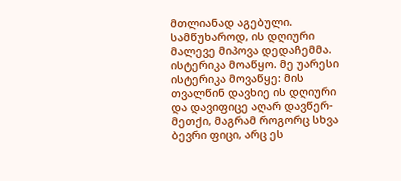მთლიანად აგებული.
სამწუხაროდ, ის დღიური მალევე მიპოვა დედაჩემმა. ისტერიკა მოაწყო. მე უარესი ისტერიკა მოვაწყე: მის თვალწინ დავხიე ის დღიური და დავიფიცე აღარ დავწერ-მეთქი, მაგრამ როგორც სხვა ბევრი ფიცი, არც ეს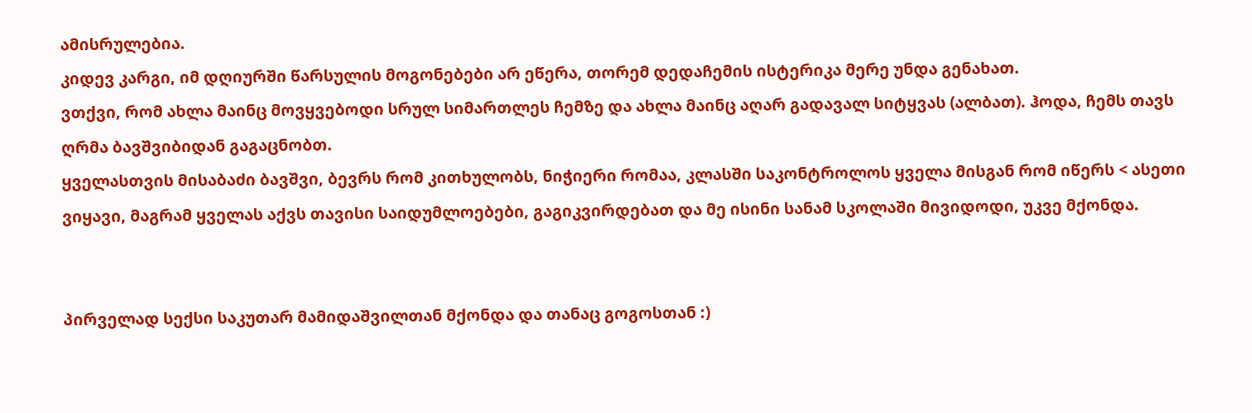ამისრულებია.
კიდევ კარგი, იმ დღიურში წარსულის მოგონებები არ ეწერა, თორემ დედაჩემის ისტერიკა მერე უნდა გენახათ.
ვთქვი, რომ ახლა მაინც მოვყვებოდი სრულ სიმართლეს ჩემზე და ახლა მაინც აღარ გადავალ სიტყვას (ალბათ). ჰოდა, ჩემს თავს ღრმა ბავშვიბიდან გაგაცნობთ.
ყველასთვის მისაბაძი ბავშვი, ბევრს რომ კითხულობს, ნიჭიერი რომაა, კლასში საკონტროლოს ყველა მისგან რომ იწერს < ასეთი ვიყავი, მაგრამ ყველას აქვს თავისი საიდუმლოებები, გაგიკვირდებათ და მე ისინი სანამ სკოლაში მივიდოდი, უკვე მქონდა.


პირველად სექსი საკუთარ მამიდაშვილთან მქონდა და თანაც გოგოსთან :)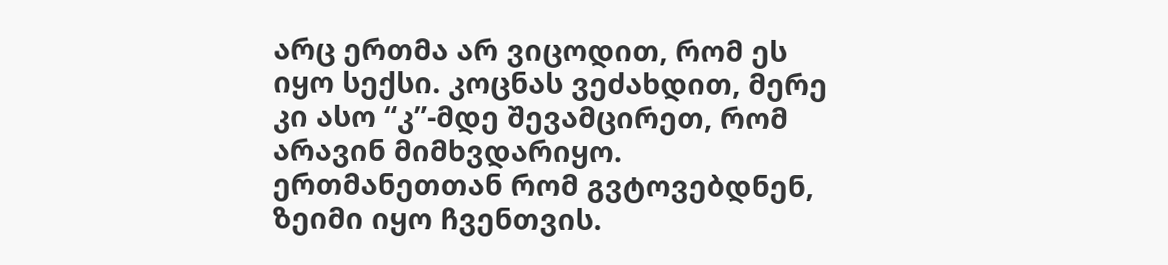არც ერთმა არ ვიცოდით, რომ ეს იყო სექსი. კოცნას ვეძახდით, მერე კი ასო “კ”-მდე შევამცირეთ, რომ არავინ მიმხვდარიყო. ერთმანეთთან რომ გვტოვებდნენ, ზეიმი იყო ჩვენთვის.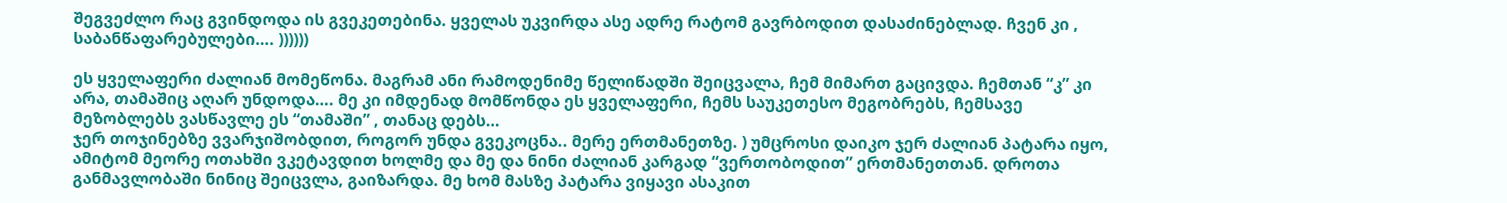შეგვეძლო რაც გვინდოდა ის გვეკეთებინა. ყველას უკვირდა ასე ადრე რატომ გავრბოდით დასაძინებლად. ჩვენ კი , საბანწაფარებულები…. ))))))

ეს ყველაფერი ძალიან მომეწონა. მაგრამ ანი რამოდენიმე წელიწადში შეიცვალა, ჩემ მიმართ გაცივდა. ჩემთან “კ” კი არა, თამაშიც აღარ უნდოდა…. მე კი იმდენად მომწონდა ეს ყველაფერი, ჩემს საუკეთესო მეგობრებს, ჩემსავე მეზობლებს ვასწავლე ეს “თამაში” , თანაც დებს…
ჯერ თოჯინებზე ვვარჯიშობდით, როგორ უნდა გვეკოცნა.. მერე ერთმანეთზე. ) უმცროსი დაიკო ჯერ ძალიან პატარა იყო, ამიტომ მეორე ოთახში ვკეტავდით ხოლმე და მე და ნინი ძალიან კარგად “ვერთობოდით” ერთმანეთთან. დროთა განმავლობაში ნინიც შეიცვლა, გაიზარდა. მე ხომ მასზე პატარა ვიყავი ასაკით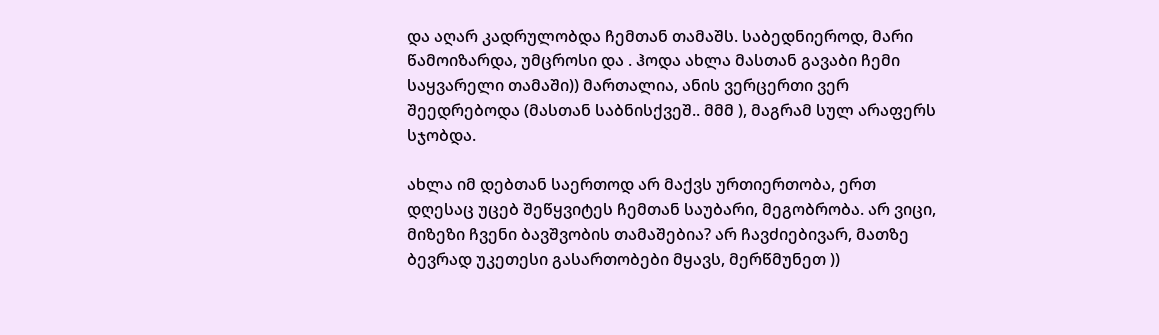და აღარ კადრულობდა ჩემთან თამაშს. საბედნიეროდ, მარი წამოიზარდა, უმცროსი და . ჰოდა ახლა მასთან გავაბი ჩემი საყვარელი თამაში)) მართალია, ანის ვერცერთი ვერ შეედრებოდა (მასთან საბნისქვეშ.. მმმ ), მაგრამ სულ არაფერს სჯობდა.

ახლა იმ დებთან საერთოდ არ მაქვს ურთიერთობა, ერთ დღესაც უცებ შეწყვიტეს ჩემთან საუბარი, მეგობრობა. არ ვიცი, მიზეზი ჩვენი ბავშვობის თამაშებია? არ ჩავძიებივარ, მათზე ბევრად უკეთესი გასართობები მყავს, მერწმუნეთ ))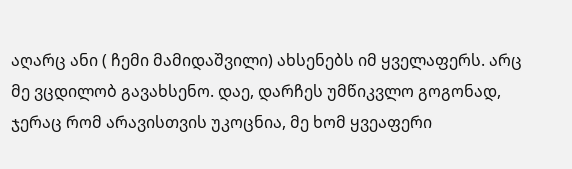აღარც ანი ( ჩემი მამიდაშვილი) ახსენებს იმ ყველაფერს. არც მე ვცდილობ გავახსენო. დაე, დარჩეს უმწიკვლო გოგონად, ჯერაც რომ არავისთვის უკოცნია, მე ხომ ყვეაფერი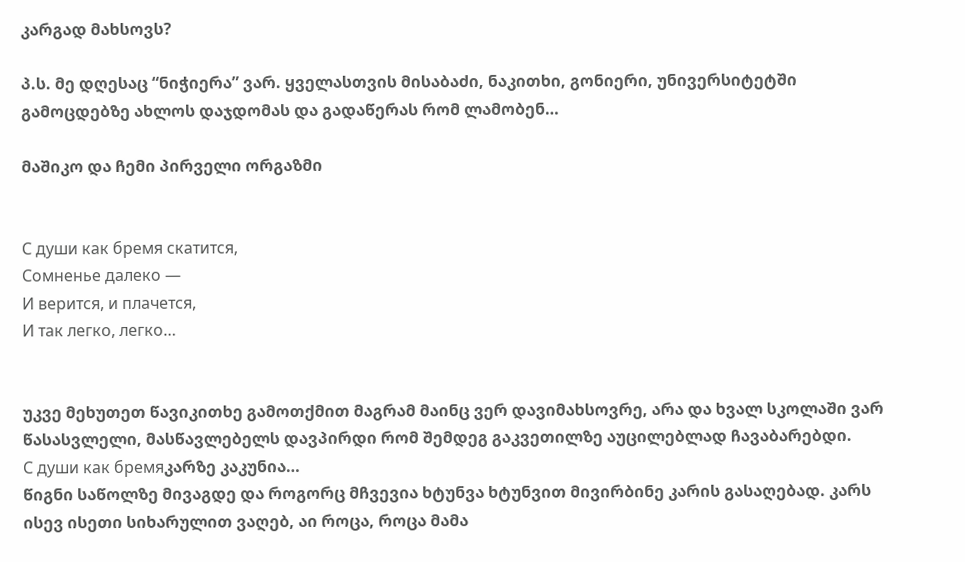კარგად მახსოვს?

პ.ს. მე დღესაც “ნიჭიერა” ვარ. ყველასთვის მისაბაძი, ნაკითხი, გონიერი, უნივერსიტეტში გამოცდებზე ახლოს დაჯდომას და გადაწერას რომ ლამობენ…

მაშიკო და ჩემი პირველი ორგაზმი


С души как бремя скатится,
Сомненье далеко —
И верится, и плачется,
И так легко, легко…


უკვე მეხუთეთ წავიკითხე გამოთქმით მაგრამ მაინც ვერ დავიმახსოვრე, არა და ხვალ სკოლაში ვარ წასასვლელი, მასწავლებელს დავპირდი რომ შემდეგ გაკვეთილზე აუცილებლად ჩავაბარებდი.
С души как бремяკარზე კაკუნია…
წიგნი საწოლზე მივაგდე და როგორც მჩვევია ხტუნვა ხტუნვით მივირბინე კარის გასაღებად. კარს ისევ ისეთი სიხარულით ვაღებ, აი როცა, როცა მამა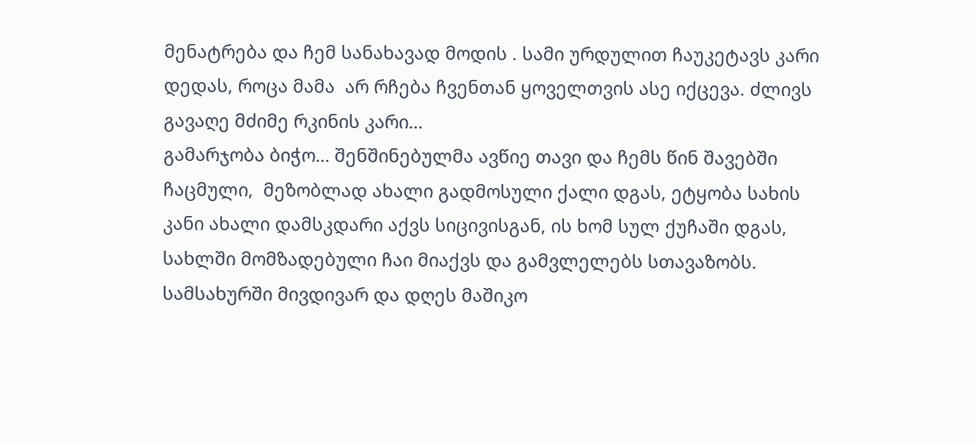მენატრება და ჩემ სანახავად მოდის . სამი ურდულით ჩაუკეტავს კარი დედას, როცა მამა  არ რჩება ჩვენთან ყოველთვის ასე იქცევა. ძლივს გავაღე მძიმე რკინის კარი…
გამარჯობა ბიჭო… შენშინებულმა ავწიე თავი და ჩემს წინ შავებში ჩაცმული,  მეზობლად ახალი გადმოსული ქალი დგას, ეტყობა სახის კანი ახალი დამსკდარი აქვს სიცივისგან, ის ხომ სულ ქუჩაში დგას, სახლში მომზადებული ჩაი მიაქვს და გამვლელებს სთავაზობს.
სამსახურში მივდივარ და დღეს მაშიკო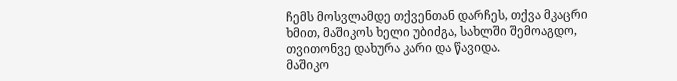ჩემს მოსვლამდე თქვენთან დარჩეს, თქვა მკაცრი ხმით, მაშიკოს ხელი უბიძგა, სახლში შემოაგდო, თვითონვე დახურა კარი და წავიდა.
მაშიკო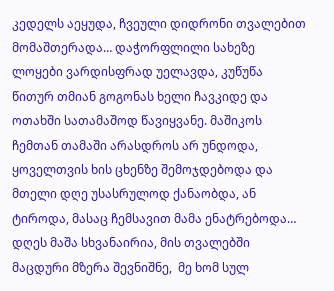კედელს აეყუდა, ჩვეული დიდრონი თვალებით მომაშთერადა… დაჭორფლილი სახეზე ლოყები ვარდისფრად უელავდა, კუწუწა წითურ თმიან გოგონას ხელი ჩავკიდე და ოთახში სათამაშოდ წავიყვანე. მაშიკოს ჩემთან თამაში არასდროს არ უნდოდა, ყოველთვის ხის ცხენზე შემოჯდებოდა და მთელი დღე უსასრულოდ ქანაობდა, ან ტიროდა, მასაც ჩემსავით მამა ენატრებოდა…
დღეს მაშა სხვანაირია, მის თვალებში მაცდური მზერა შევნიშნე,  მე ხომ სულ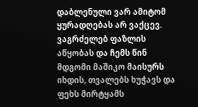დაბლენული ვარ ამიტომ ყურადღებას არ ვაქცევ.  ვაგრძელებ ფაზლის აწყობას და ჩემს წინ მდგომი მაშიკო მაისურს იხდის, თვალებს ხუჭავს და ფეხს მირტყამს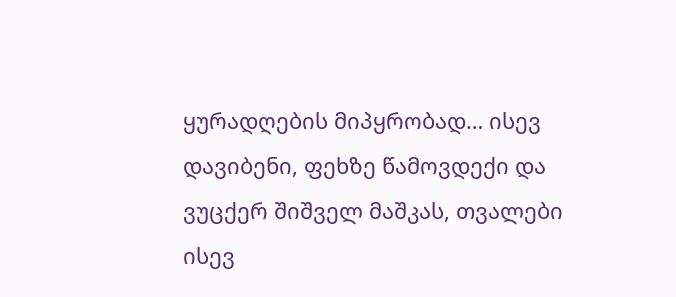ყურადღების მიპყრობად… ისევ დავიბენი, ფეხზე წამოვდექი და ვუცქერ შიშველ მაშკას, თვალები ისევ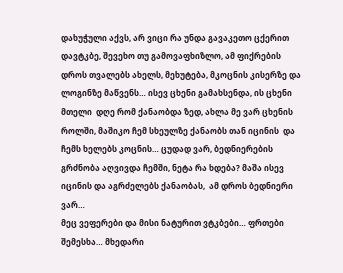დახუჭული აქვს, არ ვიცი რა უნდა გავაკეთო ცქერით დავტკბე, შევეხო თუ გამოვაფხიზლო, ამ ფიქრების დროს თვალებს ახელს, მეხუტება, მკოცნის კისერზე და ლოგინზე მაწვენს… ისევ ცხენი გამახსენდა, ის ცხენი მთელი  დღე რომ ქანაობდა ზედ, ახლა მე ვარ ცხენის როლში, მაშიკო ჩემ სხეულზე ქანაობს თან იცინის  და ჩემს ხელებს კოცნის… ცუდად ვარ, ბედნიერების გრძნობა აღვივდა ჩემში, ნეტა რა ხდება? მაშა ისევ იცინის და აგრძელებს ქანაობას,  ამ დროს ბედნიერი ვარ…
მეც ვეფერები და მისი ნატურით ვტკბები… ფრთები შემესხა… მხედარი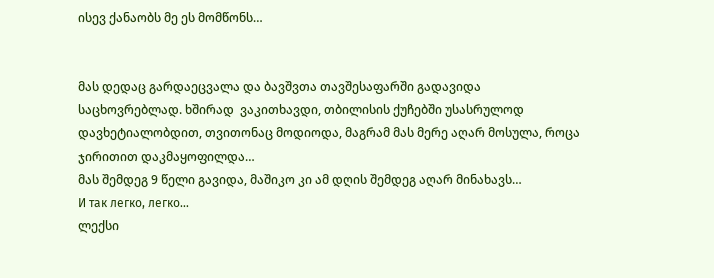ისევ ქანაობს მე ეს მომწონს…


მას დედაც გარდაეცვალა და ბავშვთა თავშესაფარში გადავიდა საცხოვრებლად. ხშირად  ვაკითხავდი, თბილისის ქუჩებში უსასრულოდ დავხეტიალობდით, თვითონაც მოდიოდა, მაგრამ მას მერე აღარ მოსულა, როცა ჯირითით დაკმაყოფილდა…
მას შემდეგ 9 წელი გავიდა, მაშიკო კი ამ დღის შემდეგ აღარ მინახავს…
И так легко, легко…
ლექსი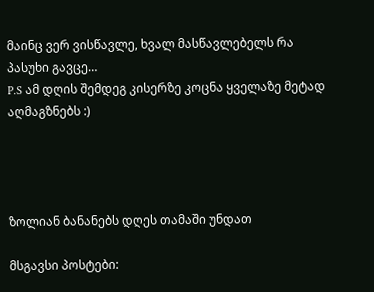მაინც ვერ ვისწავლე, ხვალ მასწავლებელს რა პასუხი გავცე…
P.S ამ დღის შემდეგ კისერზე კოცნა ყველაზე მეტად აღმაგზნებს :)




ზოლიან ბანანებს დღეს თამაში უნდათ

მსგავსი პოსტები: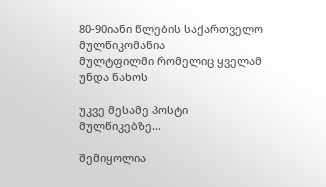80-90იანი წლების საქართველო
მულწიკომანია
მულტფილმი რომელიც ყველამ უნდა ნახოს

უკვე მესამე პოსტი მულწიკებზე…

შემიყოლია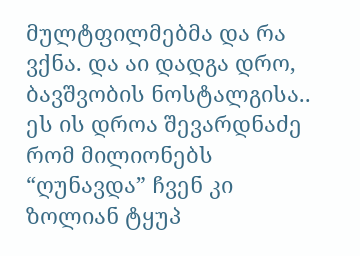მულტფილმებმა და რა ვქნა. და აი დადგა დრო, ბავშვობის ნოსტალგისა.. ეს ის დროა შევარდნაძე რომ მილიონებს “ღუნავდა” ჩვენ კი ზოლიან ტყუპ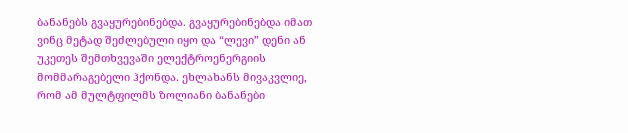ბანანებს გვაყურებინებდა. გვაყურებინებდა იმათ ვინც მეტად შეძლებული იყო და “ლევი” დენი ან უკეთეს შემთხვევაში ელექტროენერგიის მომმარაგებელი ჰქონდა. ეხლახანს მივაკვლიე, რომ ამ მულტფილმს ზოლიანი ბანანები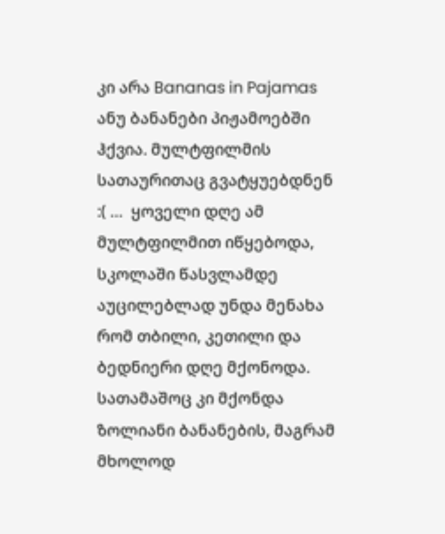კი არა Bananas in Pajamas ანუ ბანანები პიჟამოებში ჰქვია. მულტფილმის სათაურითაც გვატყუებდნენ :( …  ყოველი დღე ამ მულტფილმით იწყებოდა, სკოლაში წასვლამდე აუცილებლად უნდა მენახა რომ თბილი, კეთილი და ბედნიერი დღე მქონოდა. სათამაშოც კი მქონდა ზოლიანი ბანანების, მაგრამ მხოლოდ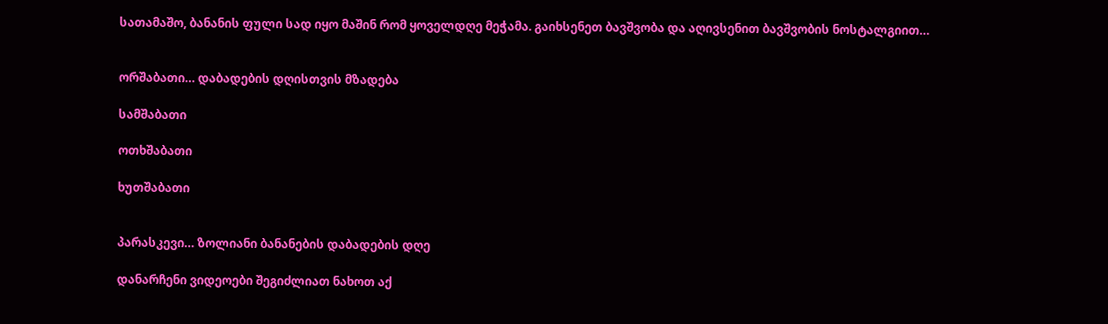სათამაშო, ბანანის ფული სად იყო მაშინ რომ ყოველდღე მეჭამა. გაიხსენეთ ბავშვობა და აღივსენით ბავშვობის ნოსტალგიით…


ორშაბათი… დაბადების დღისთვის მზადება

სამშაბათი

ოთხშაბათი

ხუთშაბათი


პარასკევი… ზოლიანი ბანანების დაბადების დღე

დანარჩენი ვიდეოები შეგიძლიათ ნახოთ აქ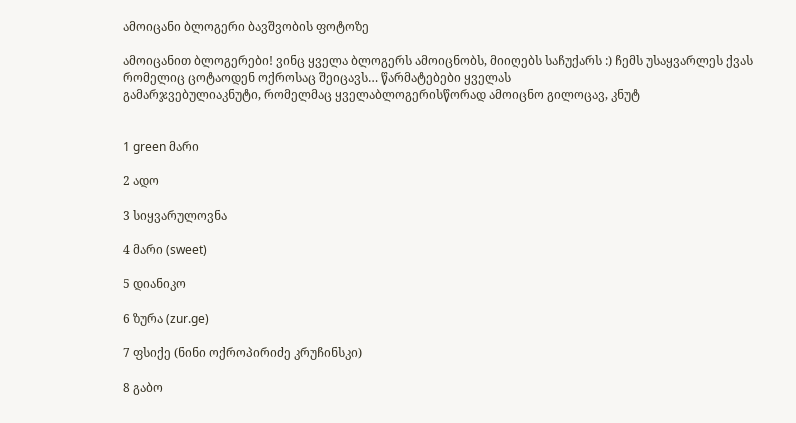ამოიცანი ბლოგერი ბავშვობის ფოტოზე

ამოიცანით ბლოგერები! ვინც ყველა ბლოგერს ამოიცნობს, მიიღებს საჩუქარს :) ჩემს უსაყვარლეს ქვას რომელიც ცოტაოდენ ოქროსაც შეიცავს… წარმატებები ყველას
გამარჯვებულიაკნუტი, რომელმაც ყველაბლოგერისწორად ამოიცნო გილოცავ, კნუტ


1 green მარი

2 ადო

3 სიყვარულოვნა

4 მარი (sweet)

5 დიანიკო

6 ზურა (zur.ge)

7 ფსიქე (ნინი ოქროპირიძე კრუჩინსკი)

8 გაბო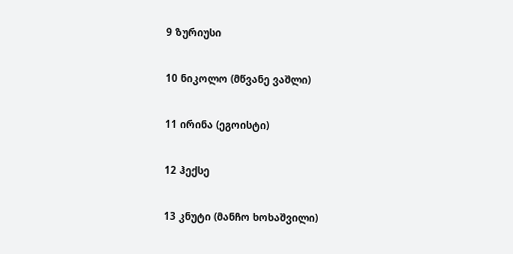9 ზურიუსი

10 ნიკოლო (მწვანე ვაშლი)

11 ირინა (ეგოისტი)

12 ჰექსე

13 კნუტი (მანჩო ხოხაშვილი)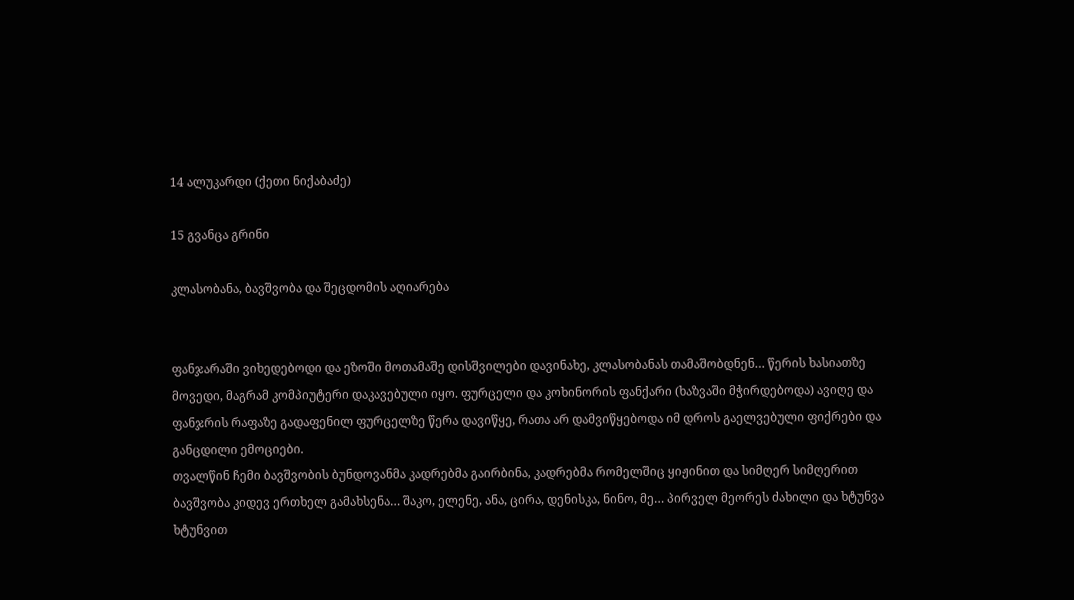14 ალუკარდი (ქეთი ნიქაბაძე)

15 გვანცა გრინი

კლასობანა, ბავშვობა და შეცდომის აღიარება


ფანჯარაში ვიხედებოდი და ეზოში მოთამაშე დისშვილები დავინახე, კლასობანას თამაშობდნენ… წერის ხასიათზე მოვედი, მაგრამ კომპიუტერი დაკავებული იყო. ფურცელი და კოხინორის ფანქარი (ხაზვაში მჭირდებოდა) ავიღე და ფანჯრის რაფაზე გადაფენილ ფურცელზე წერა დავიწყე, რათა არ დამვიწყებოდა იმ დროს გაელვებული ფიქრები და განცდილი ემოციები.
თვალწინ ჩემი ბავშვობის ბუნდოვანმა კადრებმა გაირბინა, კადრებმა რომელშიც ყიჟინით და სიმღერ სიმღერით ბავშვობა კიდევ ერთხელ გამახსენა… შაკო, ელენე, ანა, ცირა, დენისკა, ნინო, მე… პირველ მეორეს ძახილი და ხტუნვა ხტუნვით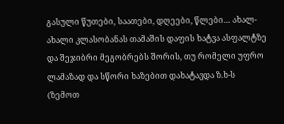გასული წუთები, საათები, დღეები, წლები… ახალ-ახალი კლასობანას თამაშის დაფის ხატვა ასფალტზე და შეჯიბრი მეგობრებს შორის, თუ რომელი უფრო ლამაზად და სწორი ხაზებით დახატავდა ზ.ხ-ს (ზემოთ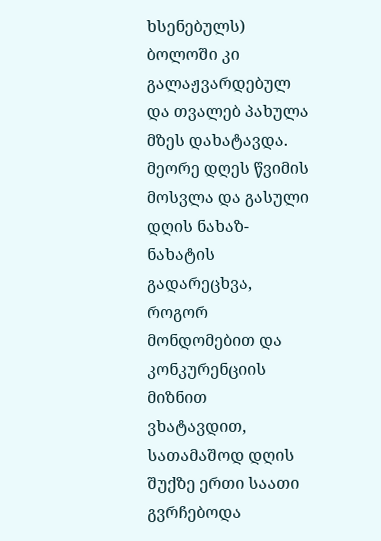ხსენებულს) ბოლოში კი გალაჟვარდებულ და თვალებ პახულა მზეს დახატავდა. მეორე დღეს წვიმის მოსვლა და გასული დღის ნახაზ-ნახატის გადარეცხვა, როგორ მონდომებით და კონკურენციის მიზნით ვხატავდით, სათამაშოდ დღის შუქზე ერთი საათი გვრჩებოდა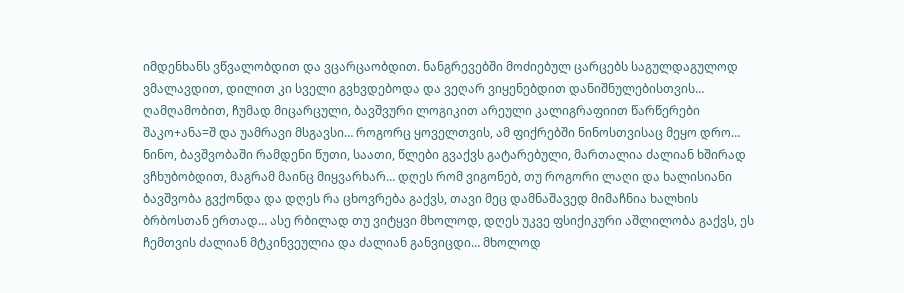იმდენხანს ვწვალობდით და ვცარცაობდით. ნანგრევებში მოძიებულ ცარცებს საგულდაგულოდ ვმალავდით, დილით კი სველი გვხვდებოდა და ვეღარ ვიყენებდით დანიშნულებისთვის… ღამღამობით, ჩუმად მიცარცული, ბავშვური ლოგიკით არეული კალიგრაფიით წარწერები შაკო+ანა=შ და უამრავი მსგავსი… როგორც ყოველთვის, ამ ფიქრებში ნინოსთვისაც მეყო დრო… ნინო, ბავშვობაში რამდენი წუთი, საათი, წლები გვაქვს გატარებული, მართალია ძალიან ხშირად ვჩხუბობდით, მაგრამ მაინც მიყვარხარ… დღეს რომ ვიგონებ, თუ როგორი ლაღი და ხალისიანი ბავშვობა გვქონდა და დღეს რა ცხოვრება გაქვს, თავი მეც დამნაშავედ მიმაჩნია ხალხის ბრბოსთან ერთად… ასე რბილად თუ ვიტყვი მხოლოდ, დღეს უკვე ფსიქიკური აშლილობა გაქვს, ეს ჩემთვის ძალიან მტკინვეულია და ძალიან განვიცდი… მხოლოდ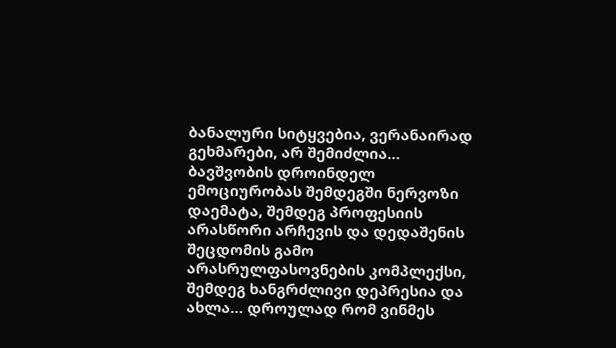ბანალური სიტყვებია, ვერანაირად გეხმარები, არ შემიძლია… ბავშვობის დროინდელ ემოციურობას შემდეგში ნერვოზი დაემატა, შემდეგ პროფესიის არასწორი არჩევის და დედაშენის შეცდომის გამო არასრულფასოვნების კომპლექსი, შემდეგ ხანგრძლივი დეპრესია და ახლა… დროულად რომ ვინმეს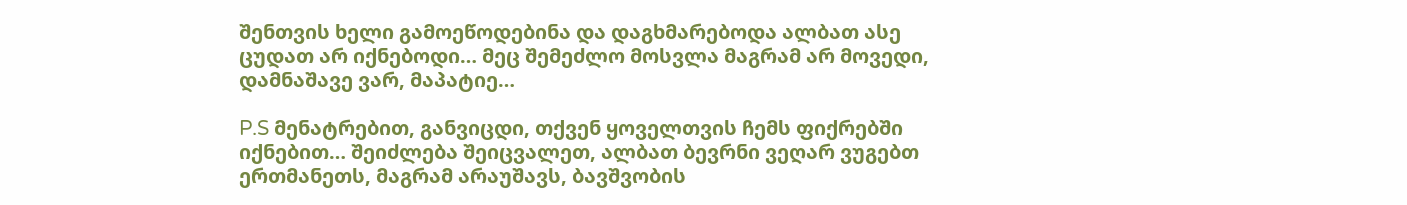შენთვის ხელი გამოეწოდებინა და დაგხმარებოდა ალბათ ასე ცუდათ არ იქნებოდი… მეც შემეძლო მოსვლა მაგრამ არ მოვედი, დამნაშავე ვარ, მაპატიე…

P.S მენატრებით, განვიცდი, თქვენ ყოველთვის ჩემს ფიქრებში იქნებით… შეიძლება შეიცვალეთ, ალბათ ბევრნი ვეღარ ვუგებთ ერთმანეთს, მაგრამ არაუშავს, ბავშვობის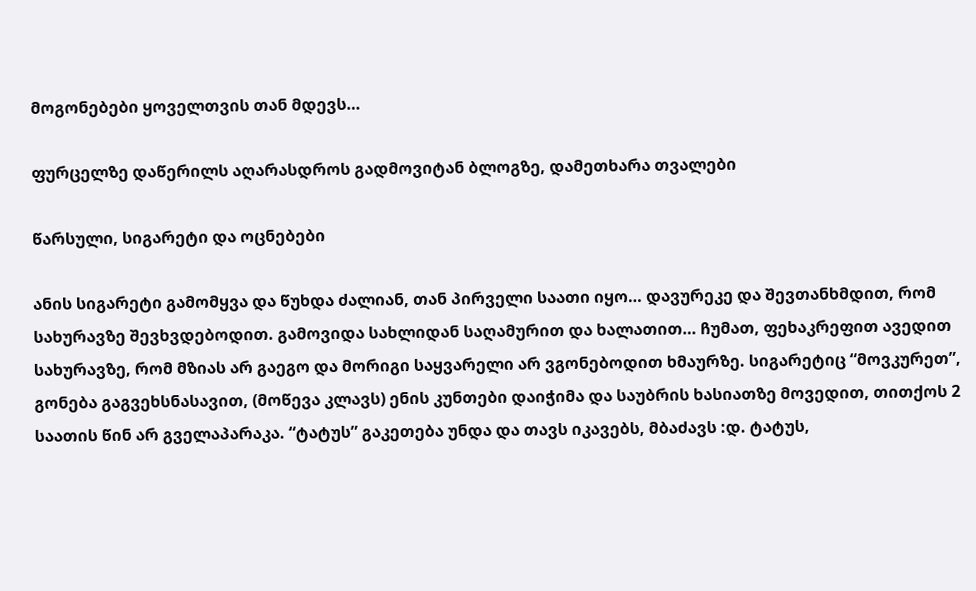მოგონებები ყოველთვის თან მდევს…

ფურცელზე დაწერილს აღარასდროს გადმოვიტან ბლოგზე, დამეთხარა თვალები

წარსული, სიგარეტი და ოცნებები

ანის სიგარეტი გამომყვა და წუხდა ძალიან, თან პირველი საათი იყო… დავურეკე და შევთანხმდით, რომ სახურავზე შევხვდებოდით. გამოვიდა სახლიდან საღამურით და ხალათით… ჩუმათ, ფეხაკრეფით ავედით სახურავზე, რომ მზიას არ გაეგო და მორიგი საყვარელი არ ვგონებოდით ხმაურზე. სიგარეტიც “მოვკურეთ”, გონება გაგვეხსნასავით, (მოწევა კლავს) ენის კუნთები დაიჭიმა და საუბრის ხასიათზე მოვედით, თითქოს 2 საათის წინ არ გველაპარაკა. “ტატუს” გაკეთება უნდა და თავს იკავებს, მბაძავს :დ. ტატუს,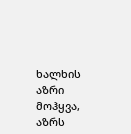ხალხის აზრი მოჰყვა, აზრს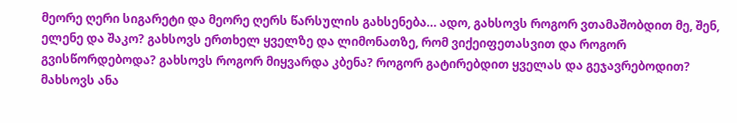მეორე ღერი სიგარეტი და მეორე ღერს წარსულის გახსენება… ადო, გახსოვს როგორ ვთამაშობდით მე, შენ, ელენე და შაკო? გახსოვს ერთხელ ყველზე და ლიმონათზე, რომ ვიქეიფეთასვით და როგორ გვისწორდებოდა? გახსოვს როგორ მიყვარდა კბენა? როგორ გატირებდით ყველას და გეჯავრებოდით? მახსოვს ანა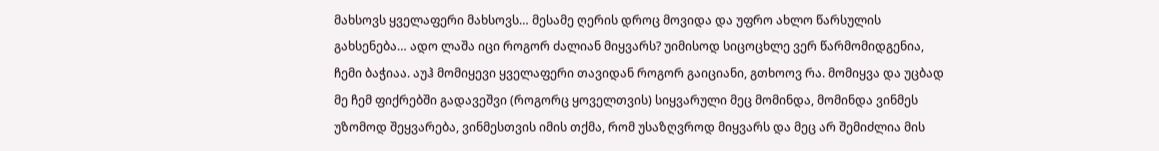მახსოვს ყველაფერი მახსოვს… მესამე ღერის დროც მოვიდა და უფრო ახლო წარსულის გახსენება… ადო ლაშა იცი როგორ ძალიან მიყვარს? უიმისოდ სიცოცხლე ვერ წარმომიდგენია, ჩემი ბაჭიაა. აუჰ მომიყევი ყველაფერი თავიდან როგორ გაიციანი, გთხოოვ რა. მომიყვა და უცბად მე ჩემ ფიქრებში გადავეშვი (როგორც ყოველთვის) სიყვარული მეც მომინდა, მომინდა ვინმეს უზომოდ შეყვარება, ვინმესთვის იმის თქმა, რომ უსაზღვროდ მიყვარს და მეც არ შემიძლია მის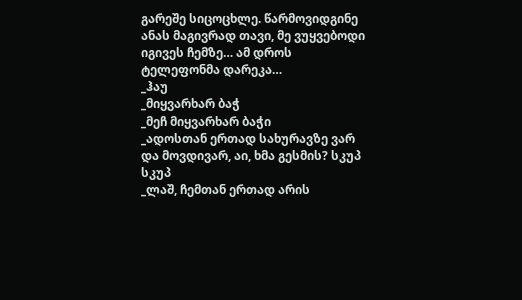გარეშე სიცოცხლე. წარმოვიდგინე ანას მაგივრად თავი, მე ვუყვებოდი იგივეს ჩემზე… ამ დროს ტელეფონმა დარეკა…
_ჰაუ
_მიყვარხარ ბაჭ
_მეჩ მიყვარხარ ბაჭი
_ადოსთან ერთად სახურავზე ვარ და მოვდივარ, აი, ხმა გესმის? სკუპ სკუპ
_ლაშ, ჩემთან ერთად არის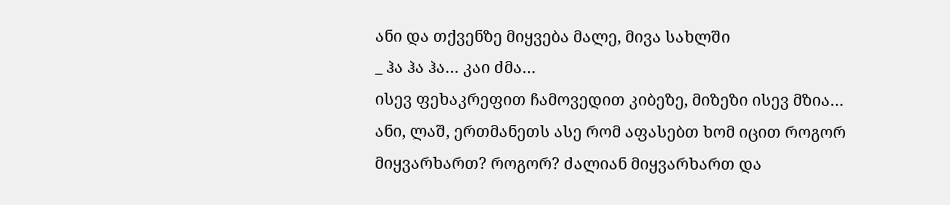ანი და თქვენზე მიყვება მალე, მივა სახლში
_ ჰა ჰა ჰა… კაი ძმა…
ისევ ფეხაკრეფით ჩამოვედით კიბეზე, მიზეზი ისევ მზია…
ანი, ლაშ, ერთმანეთს ასე რომ აფასებთ ხომ იცით როგორ მიყვარხართ? როგორ? ძალიან მიყვარხართ და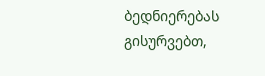ბედნიერებას გისურვებთ,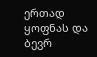ერთად ყოფნას და ბევრ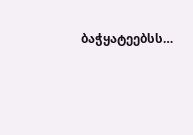ბაჭყატეებსს…